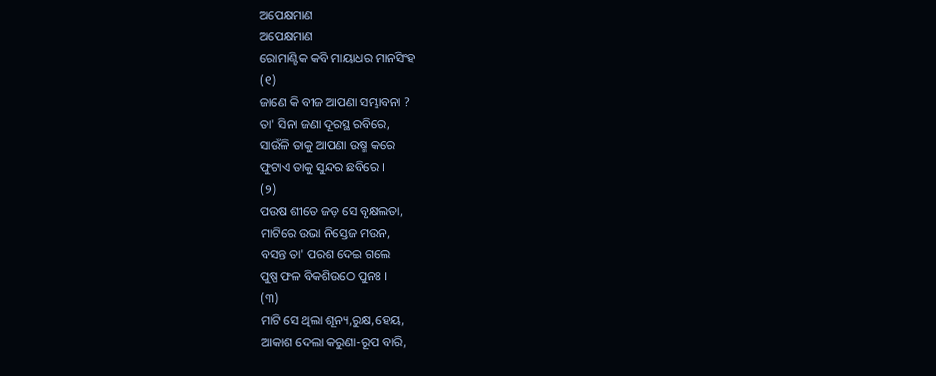ଅପେକ୍ଷମାଣ
ଅପେକ୍ଷମାଣ
ରୋମାଣ୍ଟିକ କବି ମାୟାଧର ମାନସିଂହ
(୧)
ଜାଣେ କି ବୀଜ ଆପଣା ସମ୍ଭାବନା ?
ତା' ସିନା ଜଣା ଦୂରସ୍ଥ ରବିରେ,
ସାଉଁଳି ତାକୁ ଆପଣା ଉଷ୍ମ କରେ
ଫୁଟାଏ ତାକୁ ସୁନ୍ଦର ଛବିରେ ।
(୨)
ପଉଷ ଶୀତେ ଜଡ଼ ସେ ବୃକ୍ଷଲତା,
ମାଟିରେ ଉଭା ନିସ୍ତେଜ ମଉନ,
ବସନ୍ତ ତା' ପରଶ ଦେଇ ଗଲେ
ପୁଷ୍ପ ଫଳ ବିକଶିଉଠେ ପୁନଃ ।
(୩)
ମାଟି ସେ ଥିଲା ଶୂନ୍ୟ,ରୁକ୍ଷ,ହେୟ,
ଆକାଶ ଦେଲା କରୁଣା-ରୂପ ବାରି,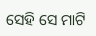ସେହି ସେ ମାଟି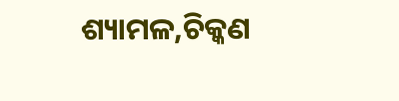ଶ୍ୟାମଳ,ଚିକ୍କଣ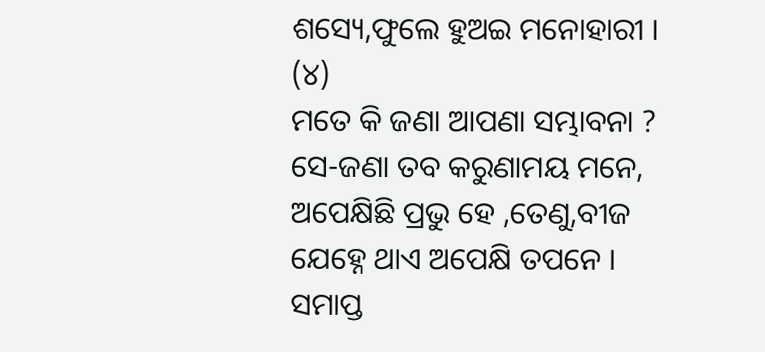ଶସ୍ୟେ,ଫୁଲେ ହୁଅଇ ମନୋହାରୀ ।
(୪)
ମତେ କି ଜଣା ଆପଣା ସମ୍ଭାବନା ?
ସେ-ଜଣା ତବ କରୁଣାମୟ ମନେ,
ଅପେକ୍ଷିଛି ପ୍ରଭୁ ହେ ,ତେଣୁ,ବୀଜ
ଯେହ୍ନେ ଥାଏ ଅପେକ୍ଷି ତପନେ ।
ସମାପ୍ତ